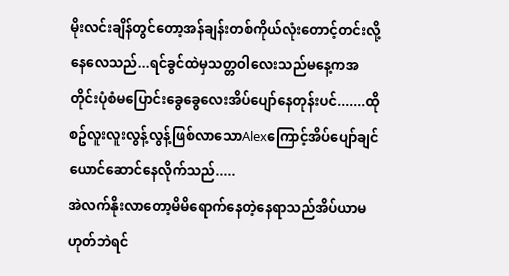မိုးလင်းချိန်တွင်တော့အန်ချန်းတစ်ကိုယ်လုံးတောင့်တင်းလို့နေလေသည်...ရင်ခွင်ထဲမှသတ္တဝါလေးသည်မနေ့ကအတိုင်းပုံစံမပြောင်းခွေခွေလေးအိပ်ပျော်နေတုန်းပင်.......ထိုစဥ်လူးလူးလွန့်လွန့်ဖြစ်လာသောAlexကြောင့်အိပ်ပျော်ချင်ယောင်ဆောင်နေလိုက်သည်.....
အဲလက်နိုးလာတော့မိမိရောက်နေတဲ့နေရာသည်အိပ်ယာမဟုတ်ဘဲရင်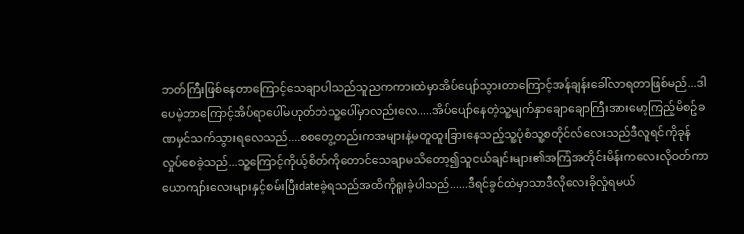ဘတ်ကြီးဖြစ်နေတာကြောင့်သေချာပါသည်သူညကကားထဲမှာအိပ်ပျော်သွားတာကြောင့်အန်ချန်းခေါ်လာရတာဖြစ်မည်...ဒါပေမဲ့ဘာကြောင့်အိပ်ရာပေါ်မဟုတ်ဘဲသူ့ပေါ်မှာလည်းလေ.....အိပ်ပျော်နေတဲ့သူ့မျက်နှာချောချောကြီးအားမော့ကြည့်မိစဥ်ခဏမှင်သက်သွားရလေသည်....စစတွေ့တည်းကအများနဲ့မတူထူးခြားနေသည့်သူ့ပုံစံသူ့စတိုင်လ်လေးသည်ဒီလူရင်ကိုခုန်လှုပ်စေခဲ့သည်...သူ့ကြောင့်ကိုယ့်စိတ်ကိုတောင်သေချာမသိတော့၍သူငယ်ချင်းများ၏အကြံအတိုင်းမိန်းကလေးလိုဝတ်ကာယောကျာ်းလေးများနှင့်စမ်းပြီးdateခဲ့ရသည်အထိကိုရူးခဲ့ပါသည်......ဒီရင်ခွင်ထဲမှာသာဒီလိုလေးခိုလှုံရမယ်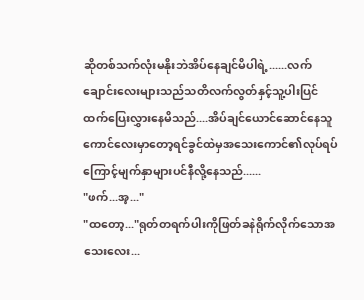ဆိုတစ်သက်လုံးမနိုးဘဲအိပ်နေချင်မိပါရဲ့......လက်ချောင်းလေးများသည်သတိလက်လွတ်နှင့်သူ့ပါးပြင်ထက်ပြေးလွှားနေမိသည်....အိပ်ချင်ယောင်ဆောင်နေသူကောင်လေးမှာတော့ရင်ခွင်ထဲမှအသေးကောင်၏လုပ်ရပ်ကြောင့်မျက်နှာများပင်နီလို့နေသည်......
"ဖက်...အ့..."
"ထတော့..."ရုတ်တရက်ပါးကိုဖြတ်ခနဲရိုက်လိုက်သောအသေးလေး...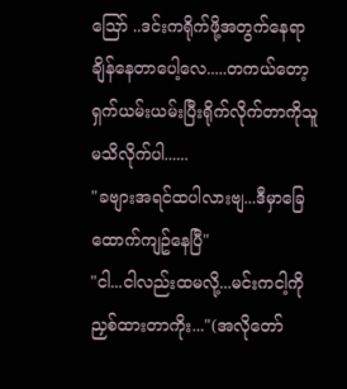ဪ ..ဒင်းကရိုက်ဖို့အတွက်နေရာချိန်နေတာပေါ့လေ.....တကယ်တော့ရှက်ယမ်းယမ်းပြီးရိုက်လိုက်တာကိုသူမသိလိုက်ပါ......
"ခဗျားအရင်ထပါလားဗျ...ဒီမှာခြေထောက်ကျဥ်နေပြီ"
"ငါ...ငါလည်းထမလို့...မင်းကငါ့ကိုညှစ်ထားတာကိုး..."(အလိုတော်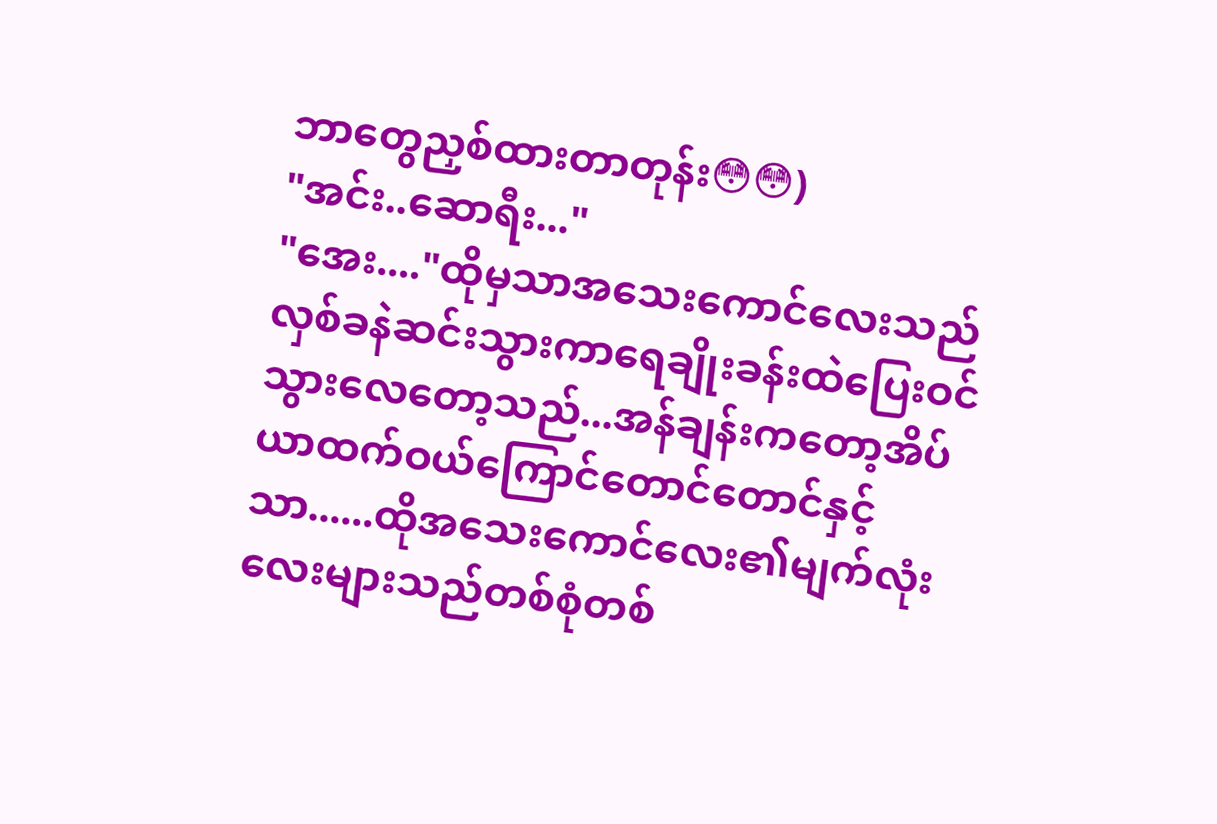ဘာတွေညှစ်ထားတာတုန်း😳😳)
"အင်း..ဆောရီး..."
"အေး...."ထိုမှသာအသေးကောင်လေးသည်လှစ်ခနဲဆင်းသွားကာရေချိုးခန်းထဲပြေးဝင်သွားလေတော့သည်...အန်ချန်းကတော့အိပ်ယာထက်ဝယ်ကြောင်တောင်တောင်နှင့်သာ......ထိုအသေးကောင်လေး၏မျက်လုံးလေးများသည်တစ်စုံတစ်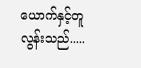ယောက်နှင့်တူလွန်းသည်.....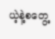ယဲ့နဲ့စတွေ့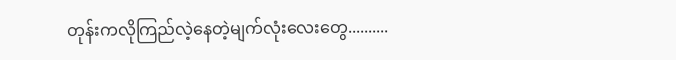တုန်းကလိုကြည်လဲ့နေတဲ့မျက်လုံးလေးတွေ..........